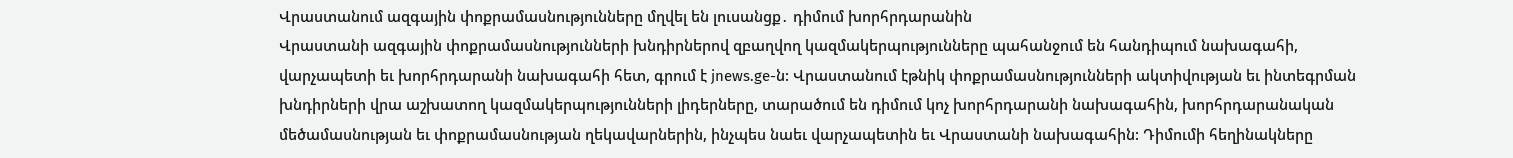Վրաստանում ազգային փոքրամասնությունները մղվել են լուսանցք․ դիմում խորհրդարանին
Վրաստանի ազգային փոքրամասնությունների խնդիրներով զբաղվող կազմակերպությունները պահանջում են հանդիպում նախագահի, վարչապետի եւ խորհրդարանի նախագահի հետ, գրում է jnews.ge-ն: Վրաստանում էթնիկ փոքրամասնությունների ակտիվության եւ ինտեգրման խնդիրների վրա աշխատող կազմակերպությունների լիդերները, տարածում են դիմում կոչ խորհրդարանի նախագահին, խորհրդարանական մեծամասնության եւ փոքրամասնության ղեկավարներին, ինչպես նաեւ վարչապետին եւ Վրաստանի նախագահին: Դիմումի հեղինակները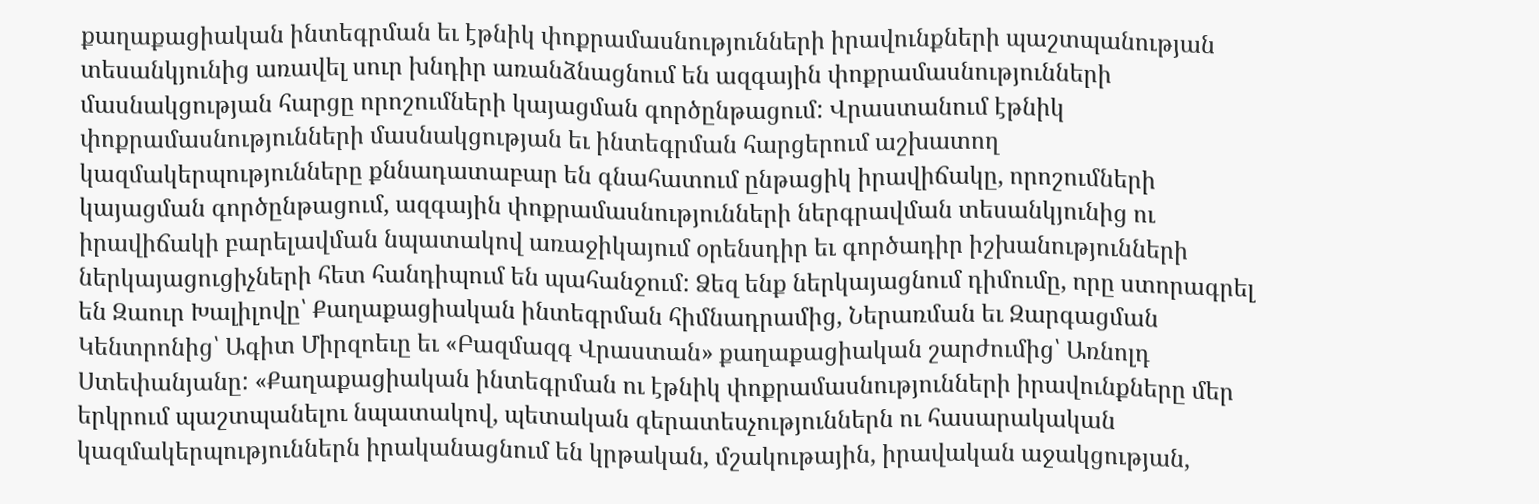քաղաքացիական ինտեգրման եւ էթնիկ փոքրամասնությունների իրավունքների պաշտպանության տեսանկյունից առավել սուր խնդիր առանձնացնում են ազգային փոքրամասնությունների մասնակցության հարցը որոշումների կայացման գործընթացում: Վրաստանում էթնիկ փոքրամասնությունների մասնակցության եւ ինտեգրման հարցերում աշխատող կազմակերպությունները քննադատաբար են գնահատում ընթացիկ իրավիճակը, որոշումների կայացման գործընթացում, ազգային փոքրամասնությունների ներգրավման տեսանկյունից ու իրավիճակի բարելավման նպատակով առաջիկայում օրենսդիր եւ գործադիր իշխանությունների ներկայացուցիչների հետ հանդիպում են պահանջում: Ձեզ ենք ներկայացնում դիմումը, որը ստորագրել են Զաուր Խալիլովը՝ Քաղաքացիական ինտեգրման հիմնադրամից, Ներառման եւ Զարգացման Կենտրոնից՝ Ագիտ Միրզոեւը եւ «Բազմազգ Վրաստան» քաղաքացիական շարժումից՝ Առնոլդ Ստեփանյանը: «Քաղաքացիական ինտեգրման ու էթնիկ փոքրամասնությունների իրավունքները մեր երկրում պաշտպանելու նպատակով, պետական գերատեսչություններն ու հասարակական կազմակերպություններն իրականացնում են կրթական, մշակութային, իրավական աջակցության,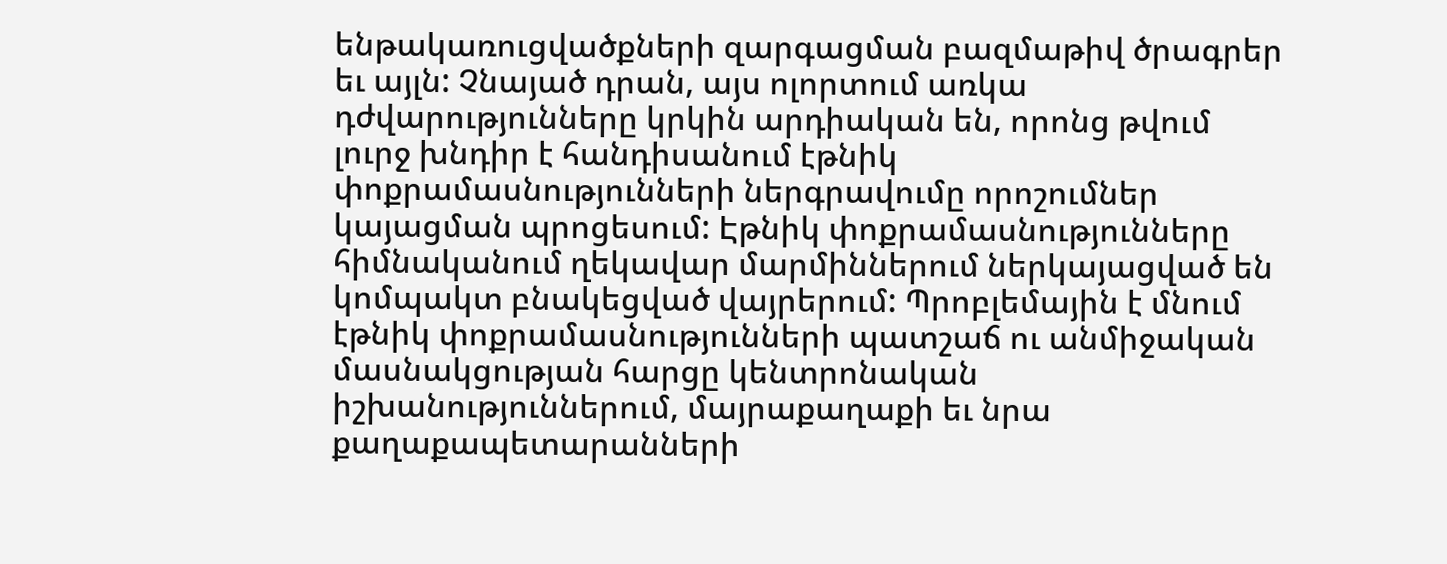ենթակառուցվածքների զարգացման բազմաթիվ ծրագրեր եւ այլն: Չնայած դրան, այս ոլորտում առկա դժվարությունները կրկին արդիական են, որոնց թվում լուրջ խնդիր է հանդիսանում էթնիկ փոքրամասնությունների ներգրավումը որոշումներ կայացման պրոցեսում: Էթնիկ փոքրամասնությունները հիմնականում ղեկավար մարմիններում ներկայացված են կոմպակտ բնակեցված վայրերում: Պրոբլեմային է մնում էթնիկ փոքրամասնությունների պատշաճ ու անմիջական մասնակցության հարցը կենտրոնական իշխանություններում, մայրաքաղաքի եւ նրա քաղաքապետարանների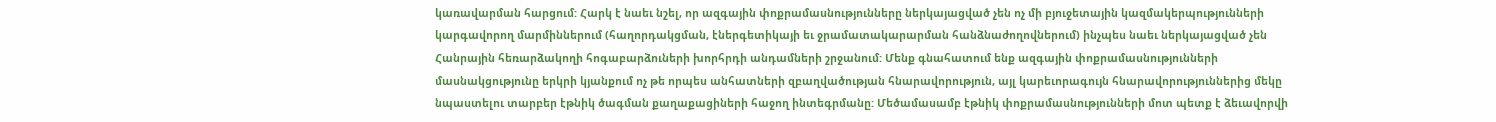կառավարման հարցում: Հարկ է նաեւ նշել, որ ազգային փոքրամասնությունները ներկայացված չեն ոչ մի բյուջետային կազմակերպությունների կարգավորող մարմիններում (հաղորդակցման, էներգետիկայի եւ ջրամատակարարման հանձնաժողովներում) ինչպես նաեւ ներկայացված չեն Հանրային հեռարձակողի հոգաբարձուների խորհրդի անդամների շրջանում: Մենք գնահատում ենք ազգային փոքրամասնությունների մասնակցությունը երկրի կյանքում ոչ թե որպես անհատների զբաղվածության հնարավորություն, այլ կարեւորագույն հնարավորություններից մեկը նպաստելու տարբեր էթնիկ ծագման քաղաքացիների հաջող ինտեգրմանը: Մեծամասամբ էթնիկ փոքրամասնությունների մոտ պետք է ձեւավորվի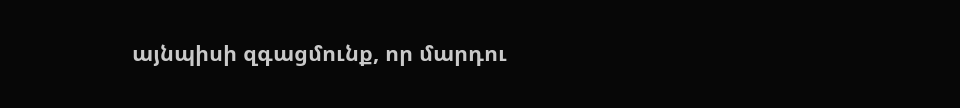այնպիսի զգացմունք, որ մարդու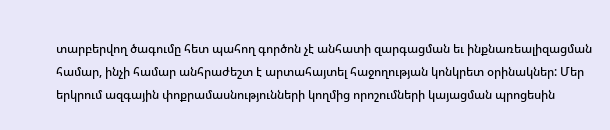տարբերվող ծագումը հետ պահող գործոն չէ անհատի զարգացման եւ ինքնառեալիզացման համար, ինչի համար անհրաժեշտ է արտահայտել հաջողության կոնկրետ օրինակներ: Մեր երկրում ազգային փոքրամասնությունների կողմից որոշումների կայացման պրոցեսին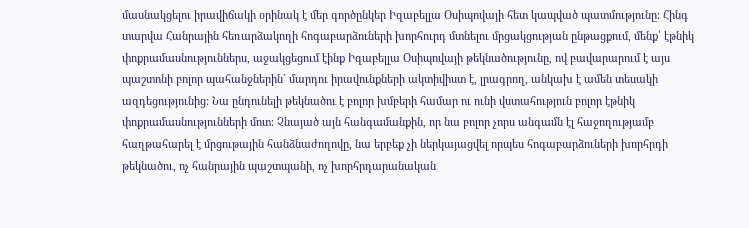մասնակցելու իրավիճակի օրինակ է մեր գործընկեր Իզաբելլա Օսիպովայի հետ կապված պատմությունը: Հինգ տարվա Հանրային հեռարձակողի հոգաբարձուների խորհուրդ մտնելու մրցակցության ընթացքում, մենք՝ էթնիկ փոքրամասնություններս, աջակցեցում էինք Իզաբելլա Օսիպովայի թեկնածությունը, ով բավարարում է այս պաշտոնի բոլոր պահանջներին` մարդու իրավունքների ակտիվիստ է, լրագրող, անկախ է ամեն տեսակի ազդեցությունից: Նա ընդունելի թեկնածու է բոլոր խմբերի համար ու ունի վստահություն բոլոր էթնիկ փոքրամասնությունների մոտ: Չնայած այն հանգամանքին, որ նա բոլոր չորս անգամն էլ հաջողությամբ հաղթահարել է մրցութային հանձնաժողովը, նա երբեք չի ներկայացվել որպես հոգաբարձուների խորհրդի թեկնածու, ոչ հանրային պաշտպանի, ոչ խորհրդարանական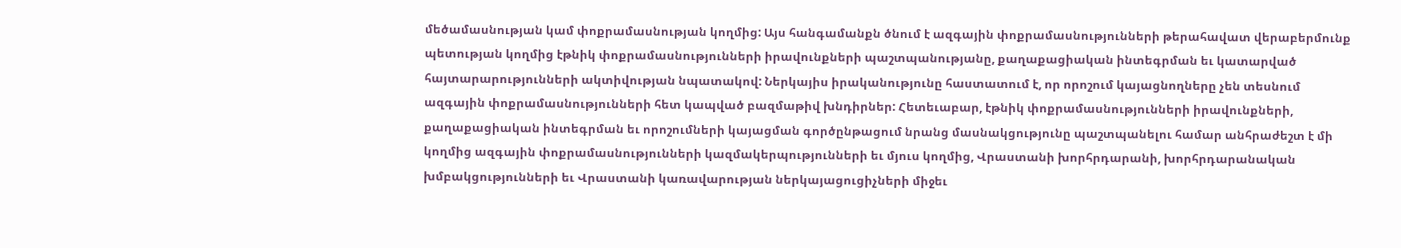մեծամասնության կամ փոքրամասնության կողմից: Այս հանգամանքն ծնում է ազգային փոքրամասնությունների թերահավատ վերաբերմունք պետության կողմից էթնիկ փոքրամասնությունների իրավունքների պաշտպանությանը, քաղաքացիական ինտեգրման եւ կատարված հայտարարությունների ակտիվության նպատակով: Ներկայիս իրականությունը հաստատում է, որ որոշում կայացնողները չեն տեսնում ազգային փոքրամասնությունների հետ կապված բազմաթիվ խնդիրներ: Հետեւաբար, էթնիկ փոքրամասնությունների իրավունքների, քաղաքացիական ինտեգրման եւ որոշումների կայացման գործընթացում նրանց մասնակցությունը պաշտպանելու համար անհրաժեշտ է մի կողմից ազգային փոքրամասնությունների կազմակերպությունների եւ մյուս կողմից, Վրաստանի խորհրդարանի, խորհրդարանական խմբակցությունների եւ Վրաստանի կառավարության ներկայացուցիչների միջեւ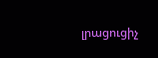լրացուցիչ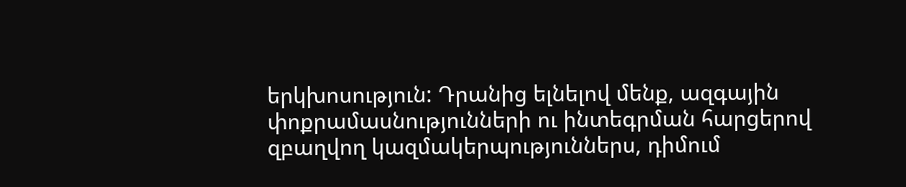երկխոսություն: Դրանից ելնելով մենք, ազգային փոքրամասնությունների ու ինտեգրման հարցերով զբաղվող կազմակերպություններս, դիմում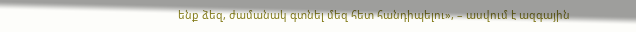ենք ձեզ, ժամանակ գտնել մեզ հետ հանդիպելու», – ասվում է ազգային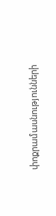փոքրամասնությունների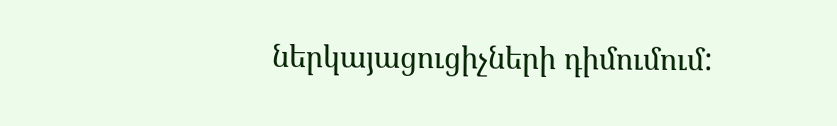ներկայացուցիչների դիմումում: